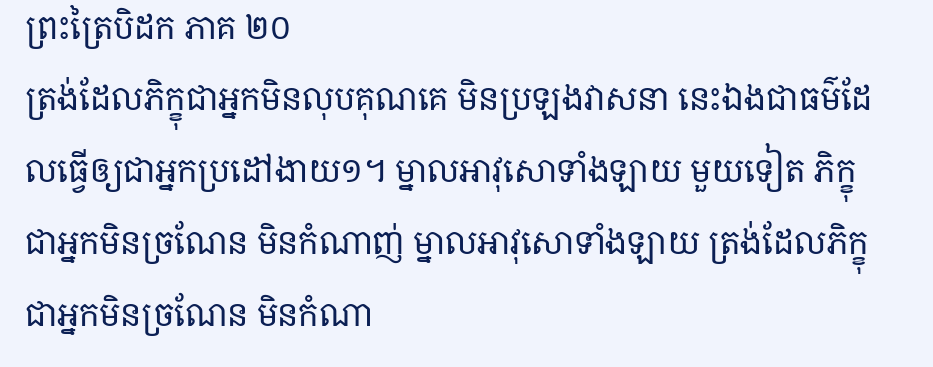ព្រះត្រៃបិដក ភាគ ២០
ត្រង់ដែលភិក្ខុជាអ្នកមិនលុបគុណគេ មិនប្រឡងវាសនា នេះឯងជាធម៌ដែលធ្វើឲ្យជាអ្នកប្រដៅងាយ១។ ម្នាលអាវុសោទាំងឡាយ មួយទៀត ភិក្ខុជាអ្នកមិនច្រណែន មិនកំណាញ់ ម្នាលអាវុសោទាំងឡាយ ត្រង់ដែលភិក្ខុជាអ្នកមិនច្រណែន មិនកំណា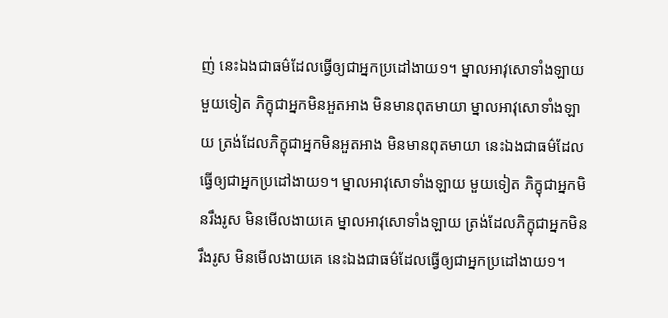ញ់ នេះឯងជាធម៌ដែលធ្វើឲ្យជាអ្នកប្រដៅងាយ១។ ម្នាលអាវុសោទាំងឡាយ មួយទៀត ភិក្ខុជាអ្នកមិនអួតអាង មិនមានពុតមាយា ម្នាលអាវុសោទាំងឡាយ ត្រង់ដែលភិក្ខុជាអ្នកមិនអួតអាង មិនមានពុតមាយា នេះឯងជាធម៌ដែលធ្វើឲ្យជាអ្នកប្រដៅងាយ១។ ម្នាលអាវុសោទាំងឡាយ មួយទៀត ភិក្ខុជាអ្នកមិនរឹងរូស មិនមើលងាយគេ ម្នាលអាវុសោទាំងឡាយ ត្រង់ដែលភិក្ខុជាអ្នកមិនរឹងរូស មិនមើលងាយគេ នេះឯងជាធម៌ដែលធ្វើឲ្យជាអ្នកប្រដៅងាយ១។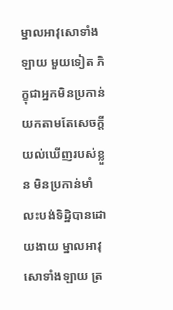ម្នាលអាវុសោទាំងឡាយ មួយទៀត ភិក្ខុជាអ្នកមិនប្រកាន់យកតាមតែសេចក្តីយល់ឃើញរបស់ខ្លួន មិនប្រកាន់មាំ លះបង់ទិដ្ឋិបានដោយងាយ ម្នាលអាវុសោទាំងឡាយ ត្រ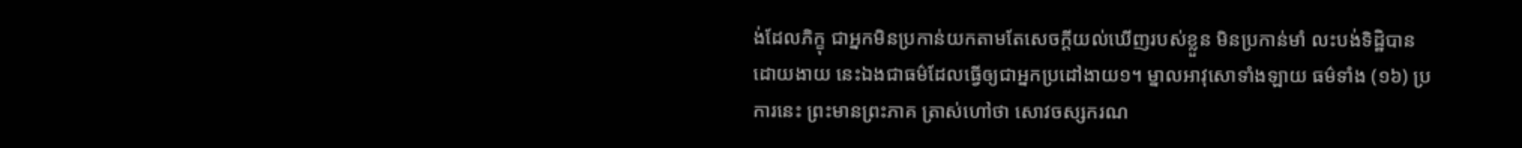ង់ដែលភិក្ខុ ជាអ្នកមិនប្រកាន់យកតាមតែសេចក្តីយល់ឃើញរបស់ខ្លួន មិនប្រកាន់មាំ លះបង់ទិដ្ឋិបានដោយងាយ នេះឯងជាធម៌ដែលធ្វើឲ្យជាអ្នកប្រដៅងាយ១។ ម្នាលអាវុសោទាំងឡាយ ធម៌ទាំង (១៦) ប្រការនេះ ព្រះមានព្រះភាគ ត្រាស់ហៅថា សោវចស្សករណ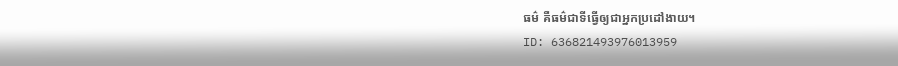ធម៌ គឺធម៌ជាទីធ្វើឲ្យជាអ្នកប្រដៅងាយ។
ID: 636821493976013959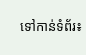ទៅកាន់ទំព័រ៖